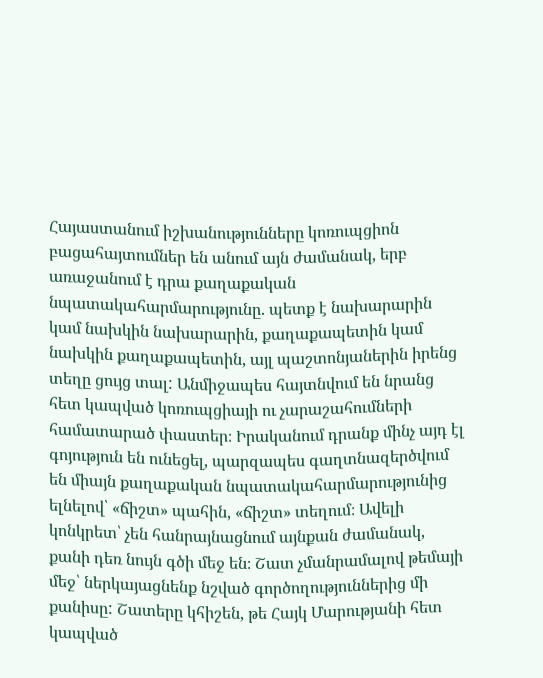Հայաստանում իշխանությունները կոռուպցիոն բացահայտումներ են անում այն ժամանակ, երբ առաջանում է դրա քաղաքական նպատակահարմարությունը. պետք է նախարարին կամ նախկին նախարարին, քաղաքապետին կամ նախկին քաղաքապետին, այլ պաշտոնյաներին իրենց տեղը ցույց տալ: Անմիջապես հայտնվում են նրանց հետ կապված կոռուպցիայի ու չարաշահումների համատարած փաստեր։ Իրականում դրանք մինչ այդ էլ գոյություն են ունեցել, պարզապես գաղտնազերծվում են միայն քաղաքական նպատակահարմարությունից ելնելով՝ «ճիշտ» պահին, «ճիշտ» տեղում։ Ավելի կոնկրետ՝ չեն հանրայնացնում այնքան ժամանակ, քանի դեռ նույն գծի մեջ են։ Շատ չմանրամալով թեմայի մեջ՝ ներկայացնենք նշված գործողություններից մի քանիսը: Շատերը կհիշեն, թե Հայկ Մարությանի հետ կապված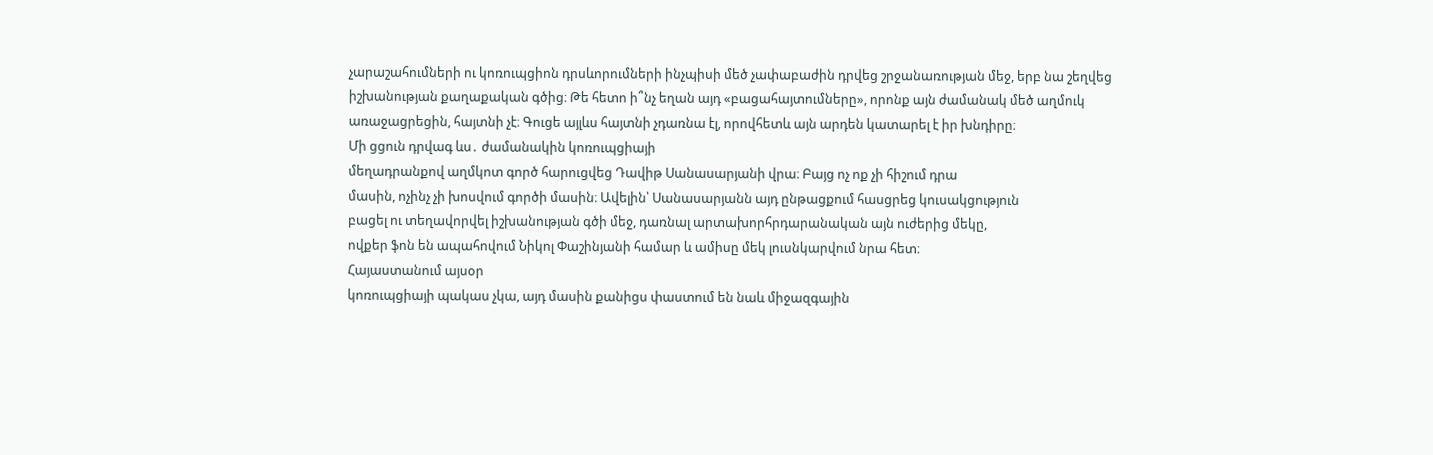չարաշահումների ու կոռուպցիոն դրսևորումների ինչպիսի մեծ չափաբաժին դրվեց շրջանառության մեջ, երբ նա շեղվեց իշխանության քաղաքական գծից։ Թե հետո ի՞նչ եղան այդ «բացահայտումները», որոնք այն ժամանակ մեծ աղմուկ առաջացրեցին, հայտնի չէ։ Գուցե այլևս հայտնի չդառնա էլ, որովհետև այն արդեն կատարել է իր խնդիրը։
Մի ցցուն դրվագ ևս․ ժամանակին կոռուպցիայի
մեղադրանքով աղմկոտ գործ հարուցվեց Դավիթ Սանասարյանի վրա։ Բայց ոչ ոք չի հիշում դրա
մասին, ոչինչ չի խոսվում գործի մասին։ Ավելին՝ Սանասարյանն այդ ընթացքում հասցրեց կուսակցություն
բացել ու տեղավորվել իշխանության գծի մեջ, դառնալ արտախորհրդարանական այն ուժերից մեկը,
ովքեր ֆոն են ապահովում Նիկոլ Փաշինյանի համար և ամիսը մեկ լուսնկարվում նրա հետ։
Հայաստանում այսօր
կոռուպցիայի պակաս չկա, այդ մասին քանիցս փաստում են նաև միջազգային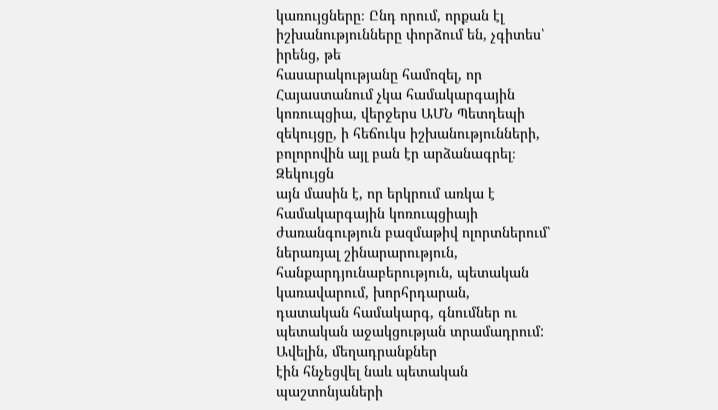կառույցները։ Ընդ որում, որքան էլ իշխանությունները փորձում են, չգիտես՝ իրենց, թե
հասարակությանը համոզել, որ Հայաստանում չկա համակարգային կոռուպցիա, վերջերս ԱՄՆ Պետդեպի
զեկույցը, ի հեճուկս իշխանությունների, բոլորովին այլ բան էր արձանագրել։ Զեկույցն
այն մասին է, որ երկրում առկա է համակարգային կոռուպցիայի ժառանգություն բազմաթիվ ոլորտներում՝
ներառյալ շինարարություն, հանքարդյունաբերություն, պետական կառավարում, խորհրդարան,
դատական համակարգ, գնումներ ու պետական աջակցության տրամադրում: Ավելին, մեղադրանքներ
էին հնչեցվել նաև պետական պաշտոնյաների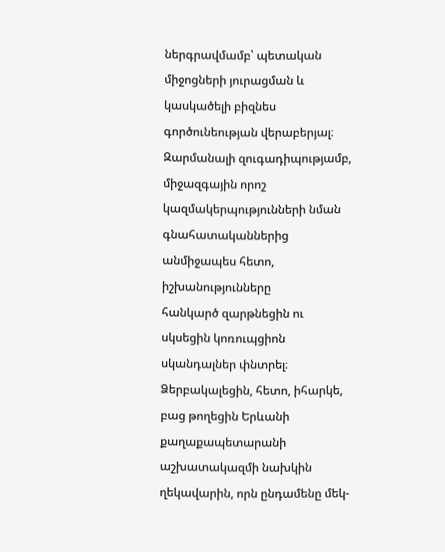ներգրավմամբ՝ պետական միջոցների յուրացման և
կասկածելի բիզնես գործունեության վերաբերյալ։
Զարմանալի զուգադիպությամբ,
միջազգային որոշ կազմակերպությունների նման գնահատականներից անմիջապես հետո, իշխանությունները
հանկարծ զարթնեցին ու սկսեցին կոռուպցիոն սկանդալներ փնտրել։ Ձերբակալեցին, հետո, իհարկե,
բաց թողեցին Երևանի քաղաքապետարանի աշխատակազմի նախկին ղեկավարին, որն ընդամենը մեկ-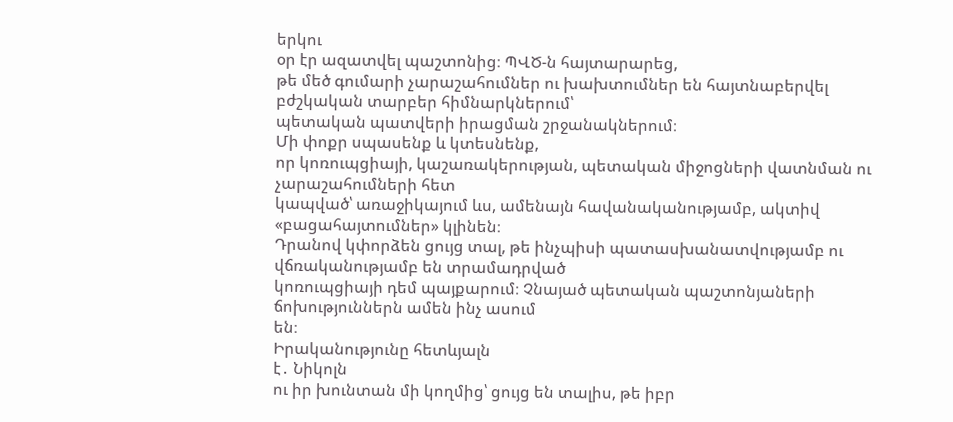երկու
օր էր ազատվել պաշտոնից։ ՊՎԾ-ն հայտարարեց,
թե մեծ գումարի չարաշահումներ ու խախտումներ են հայտնաբերվել բժշկական տարբեր հիմնարկներում՝
պետական պատվերի իրացման շրջանակներում։
Մի փոքր սպասենք և կտեսնենք,
որ կոռուպցիայի, կաշառակերության, պետական միջոցների վատնման ու չարաշահումների հետ
կապված՝ առաջիկայում ևս, ամենայն հավանականությամբ, ակտիվ «բացահայտումներ» կլինեն։
Դրանով կփորձեն ցույց տալ, թե ինչպիսի պատասխանատվությամբ ու վճռականությամբ են տրամադրված
կոռուպցիայի դեմ պայքարում։ Չնայած պետական պաշտոնյաների ճոխություններն ամեն ինչ ասում
են։
Իրականությունը հետևյալն
է․ Նիկոլն
ու իր խունտան մի կողմից՝ ցույց են տալիս, թե իբր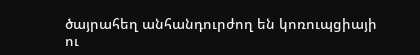ծայրահեղ անհանդուրժող են կոռուպցիայի
ու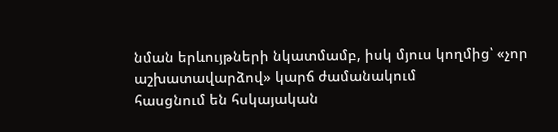նման երևույթների նկատմամբ, իսկ մյուս կողմից՝ «չոր աշխատավարձով» կարճ ժամանակում
հասցնում են հսկայական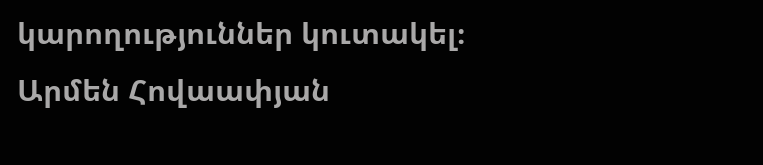կարողություններ կուտակել։
Արմեն Հովաափյան